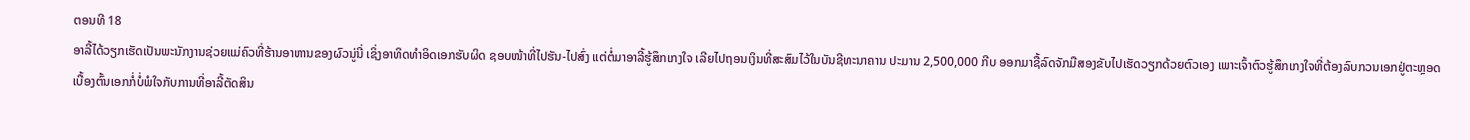ຕອນທີ 18
ອາລີ້ໄດ້ວຽກເຮັດເປັນພະນັກງານຊ່ວຍແມ່ຄົວທີ່ຮ້ານອາຫານຂອງຜົວນູ່ນີ່ ເຊິ່ງອາທິດທຳອິດເອກຮັບຜິດ ຊອບໜ້າທີ່ໄປຮັນ-ໄປສົ່ງ ແຕ່ຕໍ່ມາອາລີ້ຮູ້ສຶກເກງໃຈ ເລີຍໄປຖອນເງິນທີ່ສະສົມໄວ້ໃນບັນຊີທະນາຄານ ປະມານ 2,500,000 ກີບ ອອກມາຊື້ລົດຈັກມືສອງຂັບໄປເຮັດວຽກດ້ວຍຕົວເອງ ເພາະເຈົ້າຕົວຮູ້ສຶກເກງໃຈທີ່ຕ້ອງລົບກວນເອກຢູ່ຕະຫຼອດ ເບື້ອງຕົ້ນເອກກໍ່ບໍ່ພໍໃຈກັບການທີ່ອາລີ້ຕັດສິນ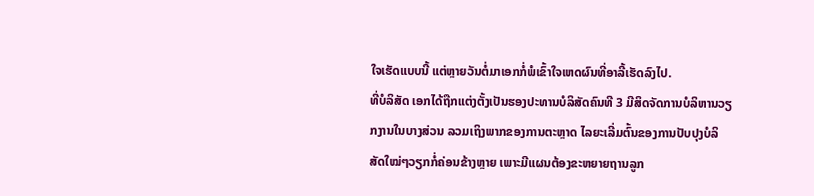ໃຈເຮັດແບບນີ້ ແຕ່ຫຼາຍວັນຕໍ່ມາເອກກໍ່ພໍເຂົ້າໃຈເຫດຜົນທີ່ອາລີ້ເຮັດລົງໄປ.
ທີ່ບໍລິສັດ ເອກໄດ້ຖືກແຕ່ງຕັ້ງເປັນຮອງປະທານບໍລິສັດຄົນທີ 3 ມີສິດຈັດການບໍລິຫານວຽກງານໃນບາງສ່ວນ ລວມເຖິງພາກຂອງການຕະຫຼາດ ໄລຍະເລີ່ມຕົ້ນຂອງການປັບປຸງບໍລິສັດໃໝ່ໆວຽກກໍ່ຄ່ອນຂ້າງຫຼາຍ ເພາະມີແຜນຕ້ອງຂະຫຍາຍຖານລູກ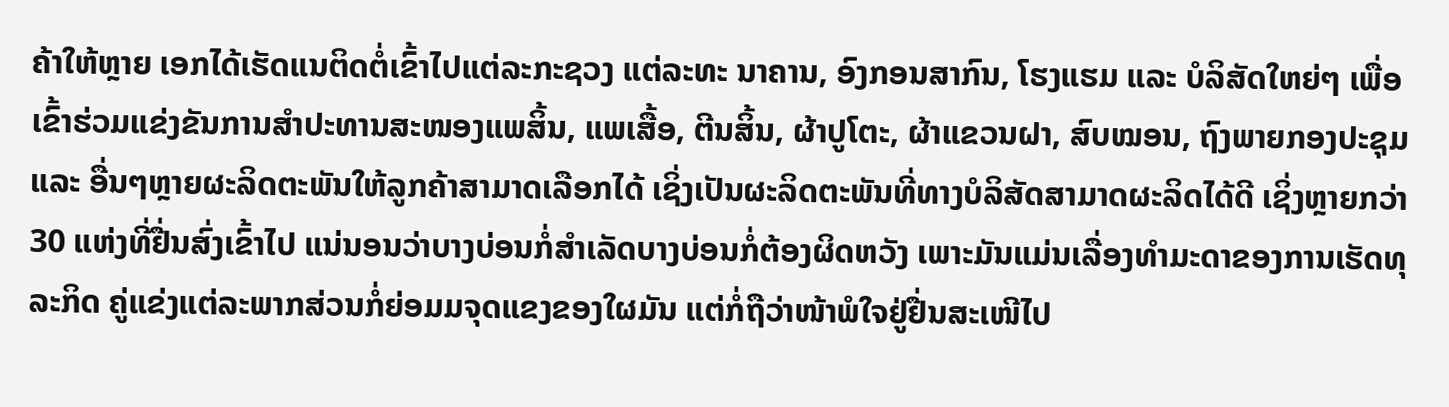ຄ້າໃຫ້ຫຼາຍ ເອກໄດ້ເຮັດແນຕິດຕໍ່ເຂົ້າໄປແຕ່ລະກະຊວງ ແຕ່ລະທະ ນາຄານ, ອົງກອນສາກົນ, ໂຮງແຮມ ແລະ ບໍລິສັດໃຫຍ່ໆ ເພື່ອເຂົ້າຮ່ວມແຂ່ງຂັນການສຳປະທານສະໜອງແພສິ້ນ, ແພເສື້ອ, ຕີນສິ້ນ, ຜ້າປູໂຕະ, ຜ້າແຂວນຝາ, ສົບໝອນ, ຖົງພາຍກອງປະຊຸມ ແລະ ອື່ນໆຫຼາຍຜະລິດຕະພັນໃຫ້ລູກຄ້າສາມາດເລືອກໄດ້ ເຊິ່ງເປັນຜະລິດຕະພັນທີ່ທາງບໍລິສັດສາມາດຜະລິດໄດ້ດີ ເຊິ່ງຫຼາຍກວ່າ 30 ແຫ່ງທີ່ຢື່ນສົ່ງເຂົ້າໄປ ແນ່ນອນວ່າບາງບ່ອນກໍ່ສຳເລັດບາງບ່ອນກໍ່ຕ້ອງຜິດຫວັງ ເພາະມັນແມ່ນເລື່ອງທຳມະດາຂອງການເຮັດທຸລະກິດ ຄູ່ແຂ່ງແຕ່ລະພາກສ່ວນກໍ່ຍ່ອມມຈຸດແຂງຂອງໃຜມັນ ແຕ່ກໍ່ຖືວ່າໜ້າພໍໃຈຢູ່ຢື່ນສະເໜີໄປ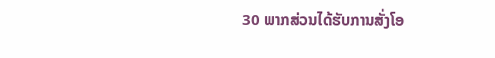30 ພາກສ່ວນໄດ້ຮັບການສັ່ງໂອ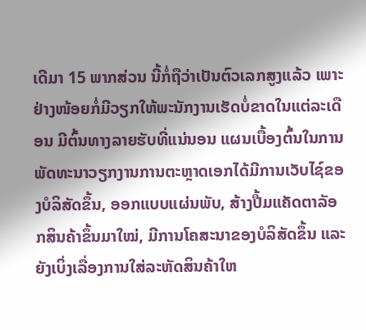ເດີມາ 15 ພາກສ່ວນ ນີ້ກໍ່ຖືວ່າເປັນຕົວເລກສູງແລ້ວ ເພາະຢ່າງໜ້ອຍກໍ່ມີວຽກໃຫ້ພະນັກງານເຮັດບໍ່ຂາດໃນແຕ່ລະເດືອນ ມີຕົ້ນທາງລາຍຮັບທີ່ແນ່ນອນ ແຜນເບື້ອງຕົ້ນໃນການພັດທະນາວຽກງານການຕະຫຼາດເອກໄດ້ມີການເວັບໄຊ໌ຂອງບໍລິສັດຂຶ້ນ, ອອກແບບແຜ່ນພັບ, ສ້າງປື້ມແຄັດຕາລັອກສິນຄ້າຂຶ້ນມາໃໝ່, ມີການໂຄສະນາຂອງບໍລິສັດຂຶ້ນ ແລະ ຍັງເບິ່ງເລື່ອງການໃສ່ລະຫັດສິນຄ້າໃຫ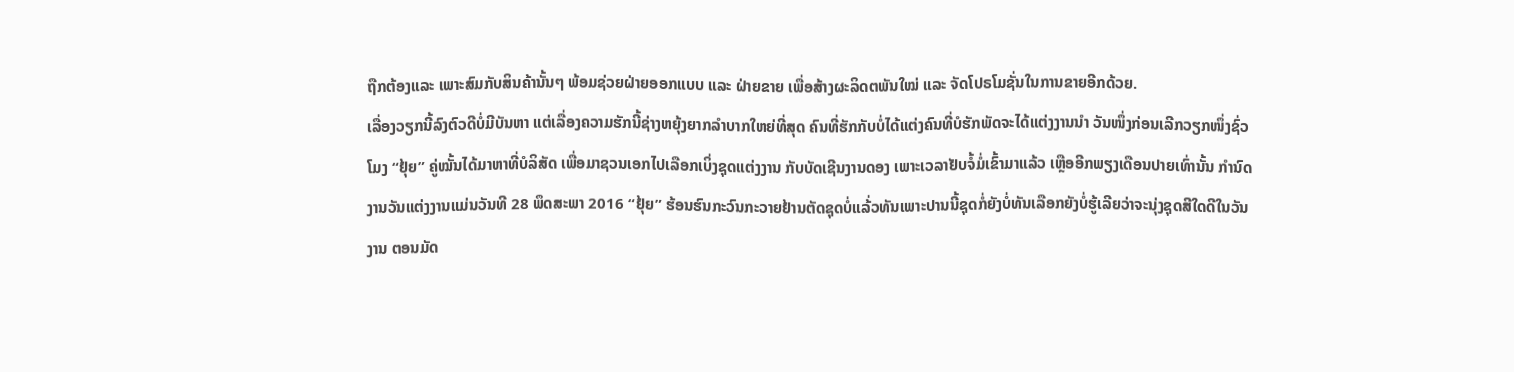ຖືກຕ້ອງແລະ ເພາະສົມກັບສິນຄ້ານັ້ນໆ ພ້ອມຊ່ວຍຝ່າຍອອກແບບ ແລະ ຝ່າຍຂາຍ ເພື່ອສ້າງຜະລິດຕພັນໃໝ່ ແລະ ຈັດໂປຣໂມຊັ່ນໃນການຂາຍອີກດ້ວຍ.
ເລື່ອງວຽກນີ້ລົງຕົວດີບໍ່ມີບັນຫາ ແຕ່ເລື່ອງຄວາມຮັກນີ້ຊ່າງຫຍຸ້ງຍາກລຳບາກໃຫຍ່ທີ່ສຸດ ຄົນທີ່ຮັກກັບບໍ່ໄດ້ແຕ່ງຄົນທີ່ບໍຮັກພັດຈະໄດ້ແຕ່ງງານນຳ ວັນໜຶ່ງກ່ອນເລີກວຽກໜຶ່ງຊົ່ວໂມງ “ຢຸ້ຍ” ຄູ່ໝັ້ນໄດ້ມາຫາທີ່ບໍລິສັດ ເພື່ອມາຊວນເອກໄປເລືອກເບິ່ງຊຸດແຕ່ງງານ ກັບບັດເຊີນງານດອງ ເພາະເວລາຢັບຈໍ້ມໍ່ເຂົ້າມາແລ້ວ ເຫຼືອອີກພຽງເດືອນປາຍເທົ່ານັ້ນ ກຳນົດງານວັນແຕ່ງງານແມ່ນວັນທີ 28 ພຶດສະພາ 2016 “ຢຸ້ຍ” ຮ້ອນຮົນກະວົນກະວາຍຢ້ານຕັດຊຸດບໍ່ແລ້່ວທັນເພາະປານນີ້ຊຸດກໍ່ຍັງບໍ່ທັນເລືອກຍັງບໍ່ຮູ້ເລີຍວ່າຈະນຸ່ງຊຸດສີໃດດີໃນວັນງານ ຕອນມັດ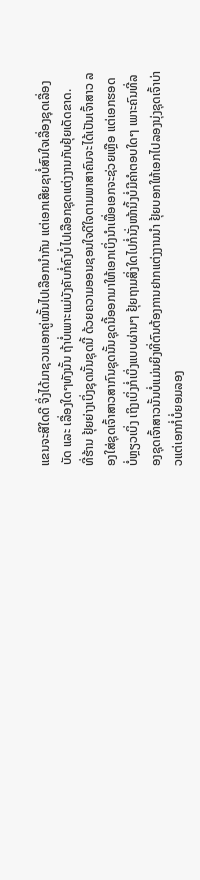ແຂນຈະສີໃດດີ ຈິ່ງໄດ້ມາຊວນເອກຄູ່ໝັ້ນໄປເລືອກນຳກັນ ແຕ່ເອກເສີຍຊາບໍ່ສົນໃຈເລື່ອງຊຸດເລື່ອງບັດ ແລະ ເລື່ອງໃດໆທັງນັ້ນ ຖ້າບໍ່ເພາະແມ່ບັງຄັບກໍ່ຄົງບໍ່ໄປເລືອກຊຸດແຕ່ງງານກັບຢຸ້ຍເດັດຂາດ.
ທີ່ຮ້ານ ຢຸ້ຍຍ່າງເບິ່ງຊຸດນັ້ນຊຸດນີ້ ດ້ວຍຄວາມອອນຊອນໃຈດີໃຈຕາມພາສາຄົນຈະໄດ້ເປັນເຈົ້າສາວ ລອງໃສ່ຊຸດເຈົ້າສາວສາກົນຊຸດນັ້ນຊຸດນີ້ອອກມາໃຫ້ເອກເບິ່ງນຳເພື່ອເອກຈະຊ່ວຍເຫຼືອ ແຕ່ເອກຮອດບໍ່ຫຼຽວເບິ່ງ ເຖິງເບິ່ງກໍ່ເບິ່ງແບບຜ່ານໆ ຢຸ້ຍຖາມສິ່ງໃດໄປກໍ່ນັ່ງໜ້ານິ້ງບໍ່ມີຄຳຕອບໃດໆ ເພາະຄົນທີ່ລອງຊຸດເຈົ້າສາວນັ້ນບໍ່ແມ່ນຍິງທີ່ຕົນຕ້ອງການຢາກແຕ່ງງານນຳ ຢຸ້ຍບອກໃຫ້ເອກໄປລອງນຸ່ງຊຸດເຈົ້າບ່າວແຕ່ເອກກໍ່ບໍ່ຍອມລອງ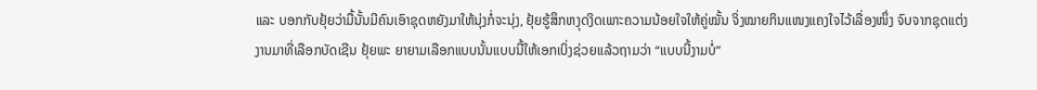ແລະ ບອກກັບຢຸ້ຍວ່າມື້ນັ້ນມີຄົນເອົາຊຸດຫຍັງມາໃຫ້ນຸ່ງກໍ່ຈະນຸ່ງ, ຢຸ້ຍຮູ້ສຶກຫງຸດງິດເພາະຄວາມນ້ອຍໃຈໃຫ້ຄູ່ໝັ້ນ ຈິ່ງໝາຍກິນແໜງແຄງໃຈໄວ້ເລື່ອງໜຶ່ງ ຈົບຈາກຊຸດແຕ່ງງານມາທີ່ເລືອກບັດເຊີນ ຢຸ້ຍພະ ຍາຍາມເລືອກແບບນັ້ນແບບນີ້ໃຫ້ເອກເບິ່ງຊ່ວຍແລ້ວຖາມວ່າ “ແບບນີ້ງາມບໍ່”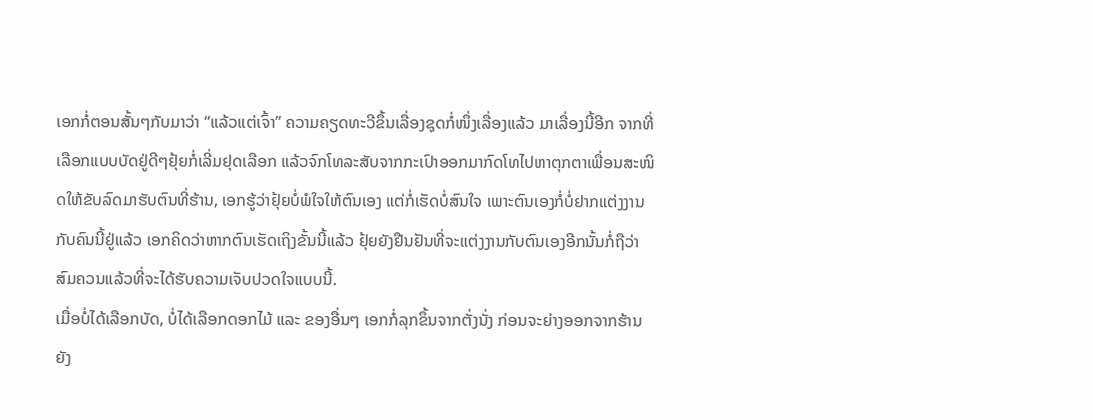ເອກກໍ່ຕອນສັ້ນໆກັບມາວ່າ “ແລ້ວແຕ່ເຈົ້າ” ຄວາມຄຽດທະວີຂຶ້ນເລື່ອງຊຸດກໍ່ໜຶ່ງເລື່ອງແລ້ວ ມາເລື່ອງນີ້ອີກ ຈາກທີ່ເລືອກແບບບັດຢູ່ດີໆຢຸ້ຍກໍ່ເລີ່ມຢຸດເລືອກ ແລ້ວຈົກໂທລະສັບຈາກກະເປົາອອກມາກົດໂທໄປຫາຕຸກຕາເພື່ອນສະໜິດໃຫ້ຂັບລົດມາຮັບຕົນທີ່ຮ້ານ, ເອກຮູ້ວ່າຢຸ້ຍບໍ່ພໍໃຈໃຫ້ຕົນເອງ ແຕ່ກໍ່ເຮັດບໍ່ສົນໃຈ ເພາະຕົນເອງກໍ່ບໍ່ຢາກແຕ່ງງານກັບຄົນນີ້ຢູ່ແລ້ວ ເອກຄິດວ່າຫາກຕົນເຮັດເຖິງຂັ້ນນີ້ແລ້ວ ຢຸ້ຍຍັງຢືນຢັນທີ່ຈະແຕ່ງງານກັບຕົນເອງອີກນັ້ນກໍ່ຖືວ່າສົມຄວນແລ້ວທີ່ຈະໄດ້ຮັບຄວາມເຈັບປວດໃຈແບບນີ້.
ເມື່ອບໍ່ໄດ້ເລືອກບັດ, ບໍ່ໄດ້ເລືອກດອກໄມ້ ແລະ ຂອງອື່ນໆ ເອກກໍ່ລຸກຂຶ້ນຈາກຕັ່ງນັ່ງ ກ່ອນຈະຍ່າງອອກຈາກຮ້ານຍັງ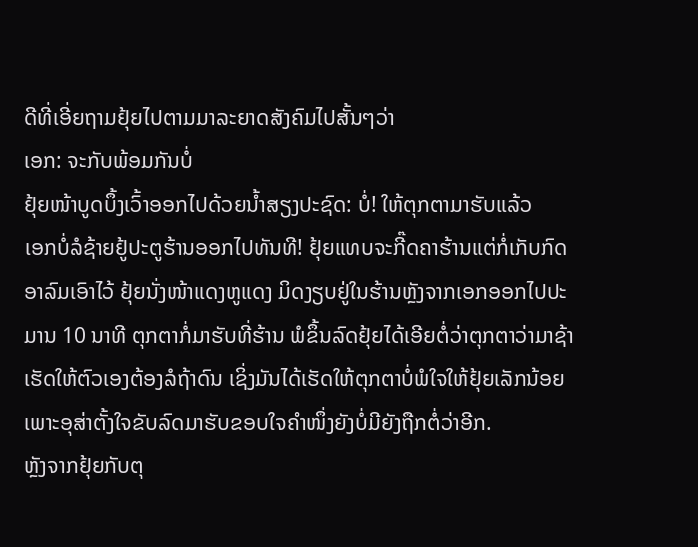ດີທີ່ເອີ່ຍຖາມຢຸ້ຍໄປຕາມມາລະຍາດສັງຄົມໄປສັ້ນໆວ່າ
ເອກ: ຈະກັບພ້ອມກັນບໍ່
ຢຸ້ຍໜ້າບູດບຶ້ງເວົ້າອອກໄປດ້ວຍນ້ຳສຽງປະຊົດ: ບໍ່! ໃຫ້ຕຸກຕາມາຮັບແລ້ວ
ເອກບໍ່ລໍຊ້າຍຢູ້ປະຕູຮ້ານອອກໄປທັນທີ! ຢຸ້ຍແທບຈະກີ໊ດຄາຮ້ານແຕ່ກໍ່ເກັບກົດອາລົມເອົາໄວ້ ຢຸ້ຍນັ່ງໜ້າແດງຫູແດງ ມິດງຽບຢູ່ໃນຮ້ານຫຼັງຈາກເອກອອກໄປປະມານ 10 ນາທີ ຕຸກຕາກໍ່ມາຮັບທີ່ຮ້ານ ພໍຂຶ້ນລົດຢຸ້ຍໄດ້ເອີຍຕໍ່ວ່າຕຸກຕາວ່າມາຊ້າເຮັດໃຫ້ຕົວເອງຕ້ອງລໍຖ້າດົນ ເຊິ່ງມັນໄດ້ເຮັດໃຫ້ຕຸກຕາບໍ່ພໍໃຈໃຫ້ຢຸ້ຍເລັກນ້ອຍ ເພາະອຸສ່າຕັ້ງໃຈຂັບລົດມາຮັບຂອບໃຈຄຳໜຶ່ງຍັງບໍ່ມີຍັງຖືກຕໍ່ວ່າອີກ.
ຫຼັງຈາກຢຸ້ຍກັບຕຸ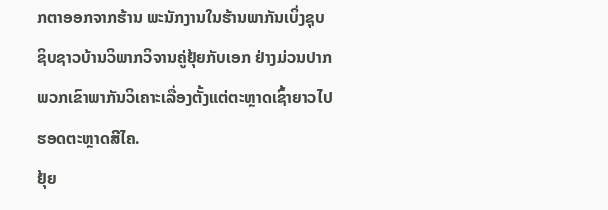ກຕາອອກຈາກຮ້ານ ພະນັກງານໃນຮ້ານພາກັນເບິ່ງຊຸບຊິບຊາວບ້ານວິພາກວິຈານຄູ່ຢຸ້ຍກັບເອກ ຢ່າງມ່ວນປາກ ພວກເຂົາພາກັນວິເຄາະເລື່ອງຕັ້ງແຕ່ຕະຫຼາດເຊົ້າຍາວໄປຮອດຕະຫຼາດສີໄຄ.
ຢຸ້ຍ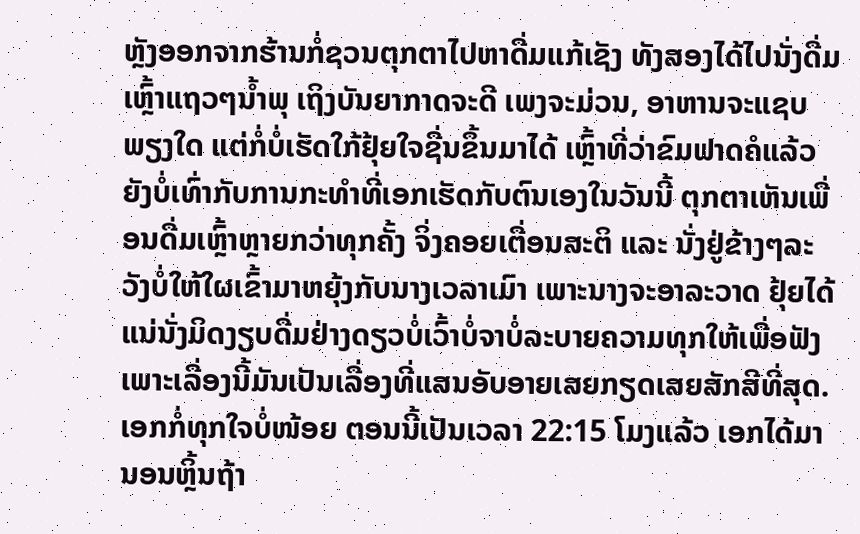ຫຼັງອອກຈາກຮ້ານກໍ່ຊວນຕຸກຕາໄປຫາດື່ມແກ້ເຊັງ ທັງສອງໄດ້ໄປນັ່ງດື່ມເຫຼົ້າແຖວໆນ້ຳພຸ ເຖິງບັນຍາກາດຈະດີ ເພງຈະມ່ວນ, ອາຫານຈະແຊບພຽງໃດ ແຕ່ກໍ່ບໍ່ເຮັດໃກ້ຢຸ້ຍໃຈຊື່ນຂຶ້ນມາໄດ້ ເຫຼົ້າທີ່ວ່າຂົມຟາດຄໍແລ້ວຍັງບໍ່ເທົ່າກັບການກະທຳທີ່ເອກເຮັດກັບຕົນເອງໃນວັນນີ້ ຕຸກຕາເຫັນເພື່ອນດື່ມເຫຼົ້າຫຼາຍກວ່າທຸກຄັ້ງ ຈິ່ງຄອຍເຕື່ອນສະຕິ ແລະ ນັ່ງຢູ່ຂ້າງໆລະວັງບໍ່ໃຫ້ໃຜເຂົ້າມາຫຍຸ້ງກັບນາງເວລາເມົາ ເພາະນາງຈະອາລະວາດ ຢຸ້ຍໄດ້ແນ່ນັ່ງມິດງຽບດື່ມຢ່າງດຽວບໍ່ເວົ້າບໍ່ຈາບໍ່ລະບາຍຄວາມທຸກໃຫ້ເພື່ອຟັງ ເພາະເລື່ອງນີ້ມັນເປັນເລື່ອງທີ່ແສນອັບອາຍເສຍກຽດເສຍສັກສີທີ່ສຸດ.
ເອກກໍ່ທຸກໃຈບໍ່ໜ້ອຍ ຕອນນີ້ເປັນເວລາ 22:15 ໂມງແລ້ວ ເອກໄດ້ມານອນຫຼິ້ນຖ້າ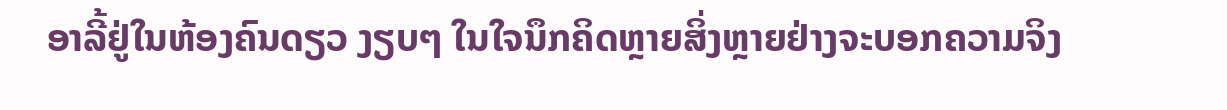ອາລີ້ຢູ່ໃນຫ້ອງຄົນດຽວ ງຽບໆ ໃນໃຈນຶກຄິດຫຼາຍສິ່ງຫຼາຍຢ່າງຈະບອກຄວາມຈິງ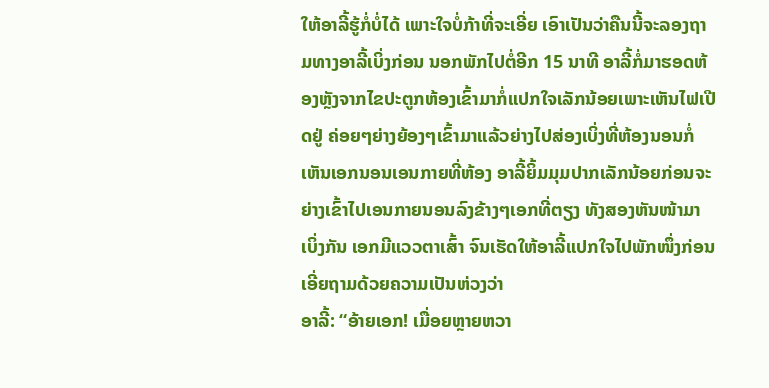ໃຫ້ອາລີ້ຮູ້ກໍ່ບໍ່ໄດ້ ເພາະໃຈບໍ່ກ້າທີ່ຈະເອີ່ຍ ເອົາເປັນວ່າຄືນນີ້ຈະລອງຖາມທາງອາລີ້ເບິ່ງກ່ອນ ນອກພັກໄປຕໍ່ອີກ 15 ນາທີ ອາລີ້ກໍ່ມາຮອດຫ້ອງຫຼັງຈາກໄຂປະຕູກຫ້ອງເຂົ້າມາກໍ່ແປກໃຈເລັກນ້ອຍເພາະເຫັນໄຟເປີດຢູ່ ຄ່ອຍໆຍ່າງຍ້ອງໆເຂົ້າມາແລ້ວຍ່າງໄປສ່ອງເບິ່ງທີ່ຫ້ອງນອນກໍ່ເຫັນເອກນອນເອນກາຍທີ່ຫ້ອງ ອາລີ້ຍິ້ມມຸມປາກເລັກນ້ອຍກ່ອນຈະຍ່າງເຂົ້າໄປເອນກາຍນອນລົງຂ້າງໆເອກທີ່ຕຽງ ທັງສອງຫັນໜ້າມາເບິ່ງກັນ ເອກມີແວວຕາເສົ້າ ຈົນເຮັດໃຫ້ອາລີ້ແປກໃຈໄປພັກໜຶ່ງກ່ອນເອີ່ຍຖາມດ້ວຍຄວາມເປັນຫ່ວງວ່າ
ອາລີ້: “ອ້າຍເອກ! ເມື່ອຍຫຼາຍຫວາ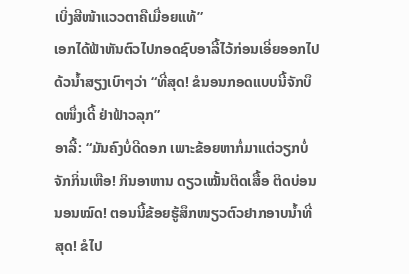ເບິ່ງສີໜ້າແວວຕາຄືເມື່ອຍແທ້”
ເອກໄດ້ຟ້າຫັນຕົວໄປກອດຊົບອາລີ້ໄວ້ກ່ອນເອີ່ຍອອກໄປດ້ວນ້ຳສຽງເບົາໆວ່າ “ທີ່ສຸດ! ຂໍນອນກອດແບບນີ້ຈັກບຶດໜຶ່ງເດີ້ ຢ່າຟ້າວລຸກ”
ອາລີ້: “ມັນຄົງບໍ່ດີດອກ ເພາະຂ້ອຍຫາກໍ່ມາແຕ່ວຽກບໍ່ຈັກກິ່ນເຫືອ! ກິນອາຫານ ດຽວເໝັ້ນຕິດເສື້ອ ຕິດບ່ອນນອນໝົດ! ຕອນນີ້ຂ້ອຍຮູ້ສຶກໜຽວຕົວຢາກອາບນ້ຳທີ່ສຸດ! ຂໍໄປ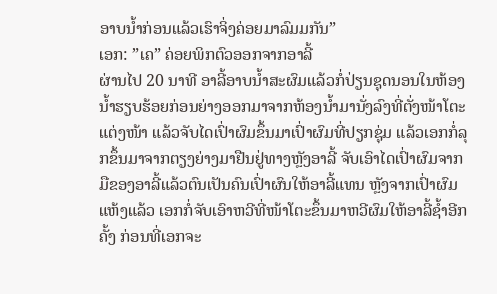ອາບນ້ຳກ່ອນແລ້ວເຮົາຈິ່ງຄ່ອຍມາລົມມກັນ”
ເອກ: ”ເຄ” ຄ່ອຍພິກຕົວອອກຈາກອາລີ້
ຜ່ານໄປ 20 ນາທີ ອາລີ້ອາບນ້ຳສະຜົມແລ້ວກໍ່ປ່ຽນຊຸດນອນໃນຫ້ອງນ້ຳຮຽບຮ້ອຍກ່ອນຍ່າງອອກມາຈາກຫ້ອງນ້ຳມານັ່ງລົງທີ່ຕັ່ງໜ້າໂຕະແຕ່ງໜ້າ ແລ້ວຈັບໄດເປົ່າຜົມຂຶ້ນມາເປົ່າຜົມທີ່ປຽກຊຸ່ມ ແລ້ວເອກກໍ່ລຸກຂຶ້ນມາຈາກຕຽງຍ່າງມາຢືນຢູ່ທາງຫຼັງອາລີ້ ຈັບເອົາໄດເປົ່າຜົມຈາກມືຂອງອາລີ້ແລ້ວຕົນເປັນຄົນເປົ່າຜົນໃຫ້ອາລີ້ແທນ ຫຼັງຈາກເປົ່າຜົມແຫ້ງແລ້ວ ເອກກໍ່ຈັບເອົາຫວີທີ່ໜ້າໂຕະຂຶ້ນມາຫວີຜົມໃຫ້ອາລີ້ຊ້ຳອີກຄັ້ງ ກ່ອນທີ່ເອກຈະ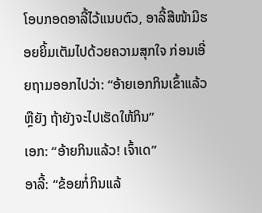ໂອບກອດອາລີ້ໄວ້ແນບຕົວ, ອາລີ້ສີໜ້າມີຮອຍຍິ້ມເຕັມໄປດ້ວຍຄວາມສຸກໃຈ ກ່ອນເອີ່ຍຖາມອອກໄປວ່າ: “ອ້າຍເອກກິນເຂົ້າແລ້ວຫຼືຍັງ ຖ້າຍັງຈະໄປເຮັດໃຫ້ກິນ”
ເອກ: “ອ້າຍກິນແລ້ວ! ເຈົ້າເດ”
ອາລີ້: “ຂ້ອຍກໍ່ກິນແລ້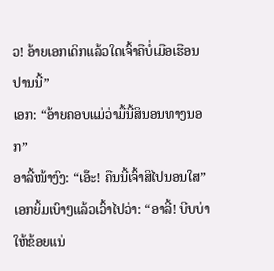ວ! ອ້າຍເອກເດິກແລ້ວໃດເຈົ້າຄືບໍ່ເມືອເຮືອນປານນີ້”
ເອກ: “ອ້າຍຄອບແມ່ວ່າມື້ນີ້ສິນອນທາງນອກ”
ອາລີ້ໜ້າງົງ: “ເອ໊ະ! ຄືນນີ້ເຈົ້າສິໄປນອນໃສ”
ເອກຍິ້ມເບົາໆແລ້ວເວົ້າໄປວ່າ: “ອາລີ້! ບີບບ່າໃຫ້ຂ້ອຍແນ່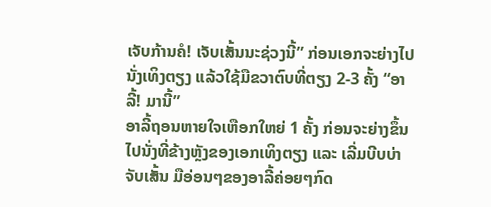ເຈັບກ້ານຄໍ! ເຈັບເສັ້ນນະຊ່ວງນີ້” ກ່ອນເອກຈະຍ່າງໄປນັ່ງເທິງຕຽງ ແລ້ວໃຊ້ມືຂວາຕົບທີ່ຕຽງ 2-3 ຄັ້ງ “ອາລີ້! ມານີ້”
ອາລີ້ຖອນຫາຍໃຈເຫືອກໃຫຍ່ 1 ຄັ້ງ ກ່ອນຈະຍ່າງຂຶ້ນໄປນັ່ງທີ່ຂ້າງຫຼັງຂອງເອກເທິງຕຽງ ແລະ ເລີ່ມບີບບ່າຈັບເສັ້ນ ມືອ່ອນໆຂອງອາລີ້ຄ່ອຍໆກົດ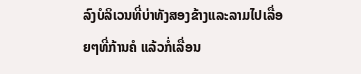ລົງບໍລິເວນທີ່ບ່າທັງສອງຂ້າງແລະລາມໄປເລື່ອຍໆທີ່ກ້ານຄໍ ແລ້ວກໍ່ເລື່ອນ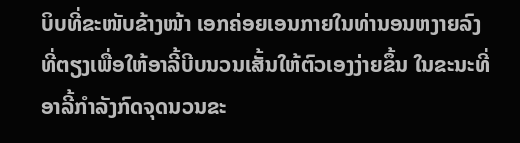ບິບທີ່ຂະໜັບຂ້າງໜ້າ ເອກຄ່ອຍເອນກາຍໃນທ່ານອນຫງາຍລົງທີ່ຕຽງເພື່ອໃຫ້ອາລີ້ບີບນວນເສັ້ນໃຫ້ຕົວເອງງ່າຍຂຶ້ນ ໃນຂະນະທີ່ອາລີ້ກຳລັງກົດຈຸດນວນຂະ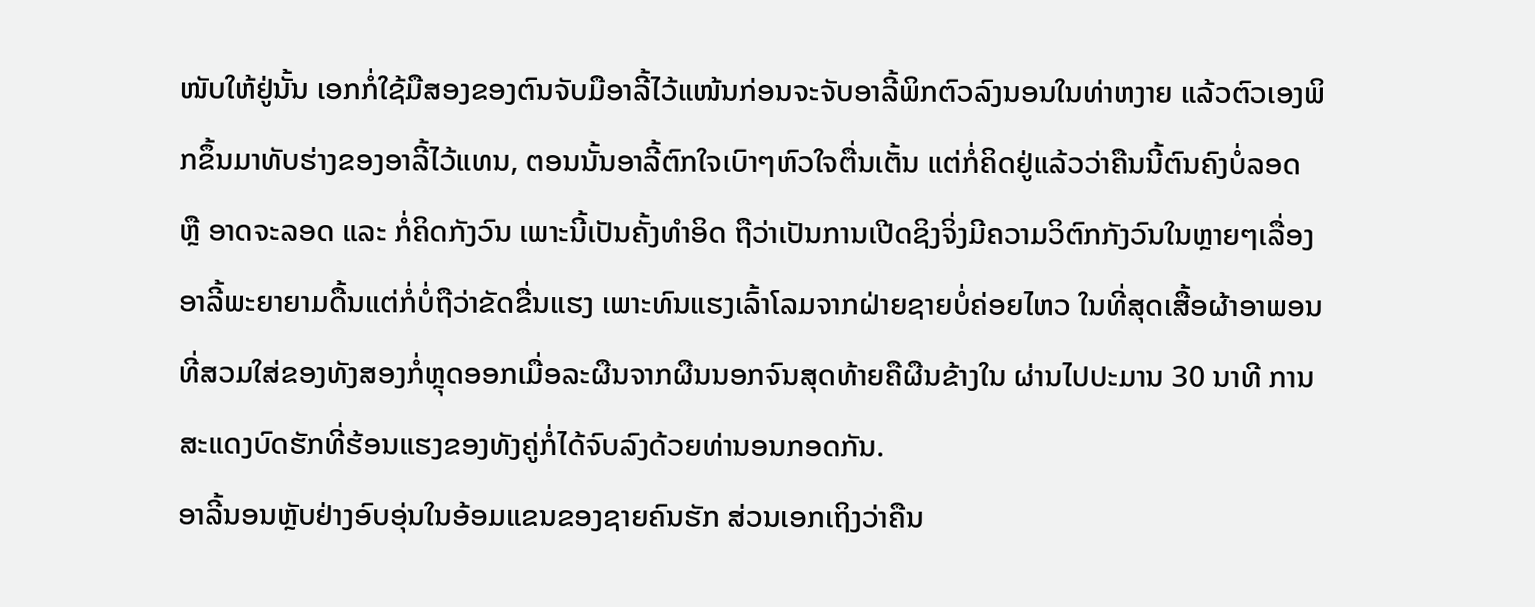ໜັບໃຫ້ຢູ່ນັ້ນ ເອກກໍ່ໃຊ້ມືສອງຂອງຕົນຈັບມືອາລີ້ໄວ້ແໜ້ນກ່ອນຈະຈັບອາລີ້ພິກຕົວລົງນອນໃນທ່າຫງາຍ ແລ້ວຕົວເອງພິກຂຶ້ນມາທັບຮ່າງຂອງອາລີ້ໄວ້ແທນ, ຕອນນັ້ນອາລີ້ຕົກໃຈເບົາໆຫົວໃຈຕື່ນເຕັ້ນ ແຕ່ກໍ່ຄິດຢູ່ແລ້ວວ່າຄືນນີ້ຕົນຄົງບໍ່ລອດ ຫຼື ອາດຈະລອດ ແລະ ກໍ່ຄິດກັງວົນ ເພາະນີ້ເປັນຄັ້ງທຳອິດ ຖືວ່າເປັນການເປີດຊິງຈິ່ງມີຄວາມວິຕົກກັງວົນໃນຫຼາຍໆເລື່ອງ ອາລີ້ພະຍາຍາມດື້ນແຕ່ກໍ່ບໍ່ຖືວ່າຂັດຂື່ນແຮງ ເພາະທົນແຮງເລົ້າໂລມຈາກຝ່າຍຊາຍບໍ່ຄ່ອຍໄຫວ ໃນທີ່ສຸດເສື້ອຜ້າອາພອນທີ່ສວມໃສ່ຂອງທັງສອງກໍ່ຫຼຸດອອກເມື່ອລະຜືນຈາກຜືນນອກຈົນສຸດທ້າຍຄືຜືນຂ້າງໃນ ຜ່ານໄປປະມານ 30 ນາທີ ການສະແດງບົດຮັກທີ່ຮ້ອນແຮງຂອງທັງຄູ່ກໍ່ໄດ້ຈົບລົງດ້ວຍທ່ານອນກອດກັນ.
ອາລີ້ນອນຫຼັບຢ່າງອົບອຸ່ນໃນອ້ອມແຂນຂອງຊາຍຄົນຮັກ ສ່ວນເອກເຖິງວ່າຄືນ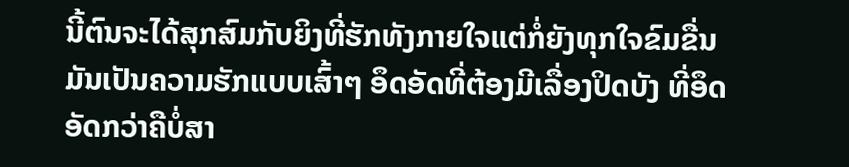ນີ້ຕົນຈະໄດ້ສຸກສົມກັບຍິງທີ່ຮັກທັງກາຍໃຈແຕ່ກໍ່ຍັງທຸກໃຈຂົມຂື່ນ ມັນເປັນຄວາມຮັກແບບເສົ້າໆ ອຶດອັດທີ່ຕ້ອງມີເລື່ອງປິດບັງ ທີ່ອຶດອັດກວ່າຄືບໍ່ສາ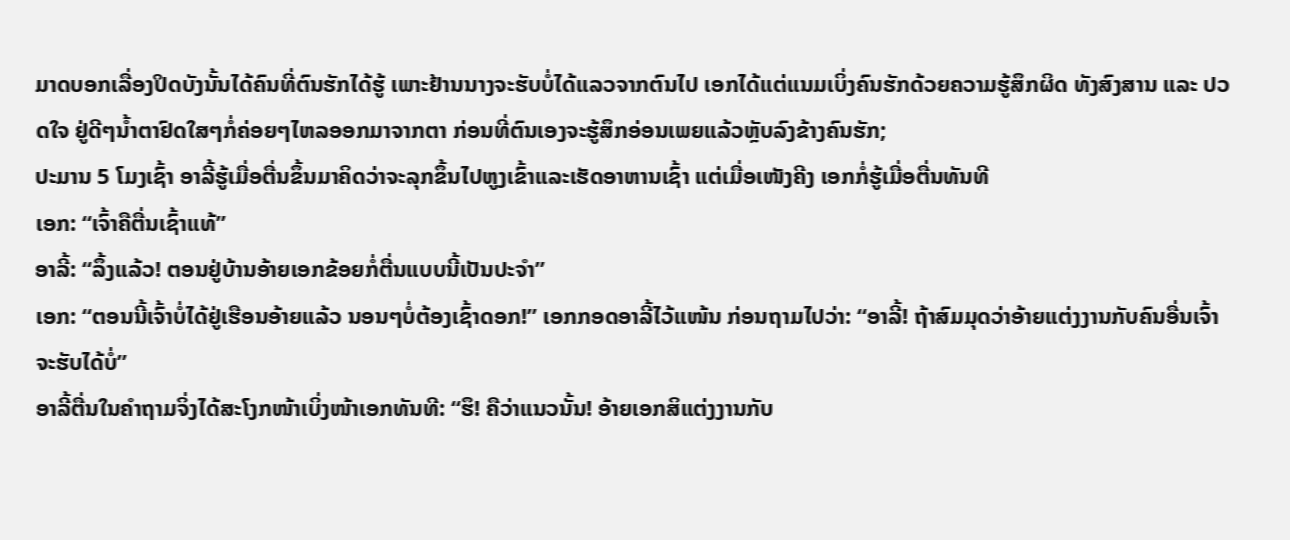ມາດບອກເລື່ອງປິດບັງນັ້ນໄດ້ຄົນທີ່ຕົນຮັກໄດ້ຮູ້ ເພາະຢ້ານນາງຈະຮັບບໍ່ໄດ້ແລວຈາກຕົນໄປ ເອກໄດ້ແຕ່ແນມເບິ່ງຄົນຮັກດ້ວຍຄວາມຮູ້ສຶກຜິດ ທັງສົງສານ ແລະ ປວດໃຈ ຢູ່ດີໆນ້ຳຕາຢົດໃສໆກໍ່ຄ່ອຍໆໄຫລອອກມາຈາກຕາ ກ່ອນທີ່ຕົນເອງຈະຮູ້ສຶກອ່ອນເພຍແລ້ວຫຼັບລົງຂ້າງຄົນຮັກ;
ປະມານ 5 ໂມງເຊົ້າ ອາລີ້ຮູ້ເມື່ອຕື່ນຂຶ້ນມາຄິດວ່າຈະລຸກຂຶ້ນໄປຫູງເຂົ້າແລະເຮັດອາຫານເຊົ້າ ແຕ່ເມື່ອເໜັງຄີງ ເອກກໍ່ຮູ້ເມື່ອຕື່ນທັນທີ
ເອກ: “ເຈົ້າຄືຕື່ນເຊົ້າແທ້”
ອາລີ້: “ລຶ້ງແລ້ວ! ຕອນຢູ່ບ້ານອ້າຍເອກຂ້ອຍກໍ່ຕື່ນແບບນີ້ເປັນປະຈຳ”
ເອກ: “ຕອນນີ້ເຈົ້າບໍ່ໄດ້ຢູ່ເຮືອນອ້າຍແລ້ວ ນອນໆບໍ່ຕ້ອງເຊົ້າດອກ!” ເອກກອດອາລີ້ໄວ້ແໜ້ນ ກ່ອນຖາມໄປວ່າ: “ອາລີ້! ຖ້າສົມມຸດວ່າອ້າຍແຕ່ງງານກັບຄົນອື່ນເຈົ້າຈະຮັບໄດ້ບໍ່”
ອາລີ້ຕື່ນໃນຄຳຖາມຈິ່ງໄດ້ສະໂງກໜ້າເບິ່ງໜ້າເອກທັນທີ: “ຮຶ! ຄືວ່າແນວນັ້ນ! ອ້າຍເອກສິແຕ່ງງານກັບ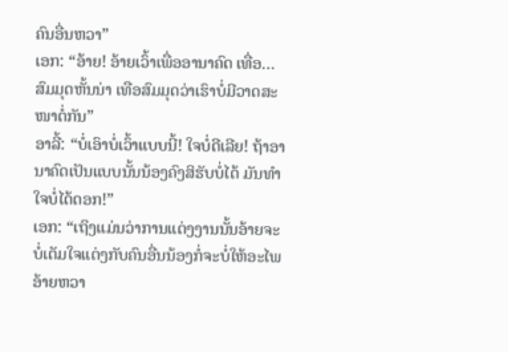ຄົນອື່ນຫວາ”
ເອກ: “ອ້າຍ! ອ້າຍເວົ້າເພື່ອອານາຄົດ ເທື່ອ…ສົມມຸດຫັ້ນນ່າ ເທືອສົມມຸດວ່າເຮົາບໍ່ມີວາດສະໜາຕໍ່ກັນ”
ອາລີ້: “ບໍ່ເອົາບໍ່ເວົ້າແບບນີ້! ໃຈບໍ່ດີເລີຍ! ຖ້າອານາຄົດເປັນແບບນັ້ນນ້ອງຄົງສິຮັບບໍ່ໄດ້ ມັນທຳໃຈບໍ່ໄດ້ດອກ!”
ເອກ: “ເຖິງແມ່ນວ່າການແຕ່ງງານນັ້ນອ້າຍຈະບໍ່ເຕັມໃຈແຕ່ງກັບຄົນອື່ນນ້ອງກໍ່ຈະບໍ່ໃຫ້ອະໄພອ້າຍຫວາ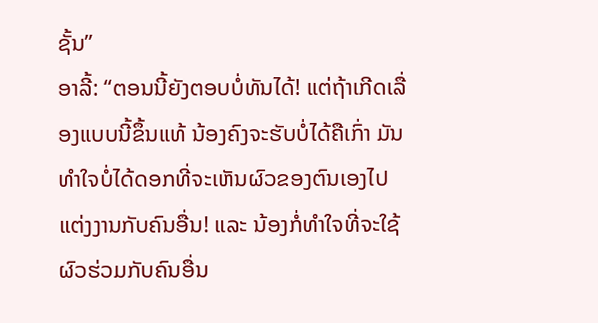ຊັ້ນ”
ອາລີ້: “ຕອນນີ້ຍັງຕອບບໍ່ທັນໄດ້! ແຕ່ຖ້າເກີດເລື່ອງແບບນີ້ຂຶ້ນແທ້ ນ້ອງຄົງຈະຮັບບໍ່ໄດ້ຄືເກົ່າ ມັນທຳໃຈບໍ່ໄດ້ດອກທີ່ຈະເຫັນຜົວຂອງຕົນເອງໄປແຕ່ງງານກັບຄົນອື່ນ! ແລະ ນ້ອງກໍ່ທຳໃຈທີ່ຈະໃຊ້ຜົວຮ່ວມກັບຄົນອື່ນ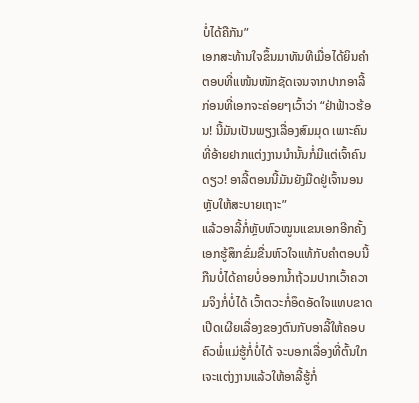ບໍ່ໄດ້ຄືກັນ”
ເອກສະທ້ານໃຈຂຶ້ນມາທັນທີເມື່ອໄດ້ຍິນຄຳຕອບທີ່ແໜ້ນໜັກຊັດເຈນຈາກປາກອາລີ້ ກ່ອນທີ່ເອກຈະຄ່ອຍໆເວົ້າວ່າ “ຢ່າຟ້າວຮ້ອນ! ນີ້ມັນເປັນພຽງເລື່ອງສົມມຸດ ເພາະຄົນທີ່ອ້າຍຢາກແຕ່ງງານນຳນັ້ນກໍ່ມີແຕ່ເຈົ້າຄົນດຽວ! ອາລີ້ຕອນນີ້ມັນຍັງມືດຢູ່ເຈົ້ານອນຫຼັບໃຫ້ສະບາຍເຖາະ”
ແລ້ວອາລີ້ກໍ່ຫຼັບຫົວໝູນແຂນເອກອີກຄັ້ງ ເອກຮູ້ສຶກຂົ່ມຂື່ນຫົວໃຈແທ້ກັບຄຳຕອບນີ້ ກືນບໍ່ໄດ້ຄາຍບໍ່ອອກນ້ຳຖ້ວມປາກເວົ້າຄວາມຈິງກໍ່ບໍ່ໄດ້ ເວົ້າຕວະກໍ່ອຶດອັດໃຈແທບຂາດ ເປີດເຜີຍເລື່ອງຂອງຕົນກັບອາລີ້ໃຫ້ຄອບ ຄົວພໍ່ແມ່ຮູ້ກໍ່ບໍ່ໄດ້ ຈະບອກເລື່ອງທີ່ຕົ້ນໃກເຈະແຕ່ງງານແລ້ວໃຫ້ອາລີ້ຮູ້ກໍ່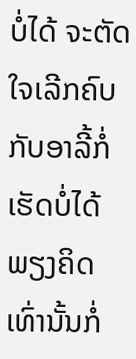ບໍ່ໄດ້ ຈະຕັດໃຈເລີກຄົບກັບອາລີ້ກໍ່ເຮັດບໍ່ໄດ້ພຽງຄິດເທົ່ານັ້ນກໍ່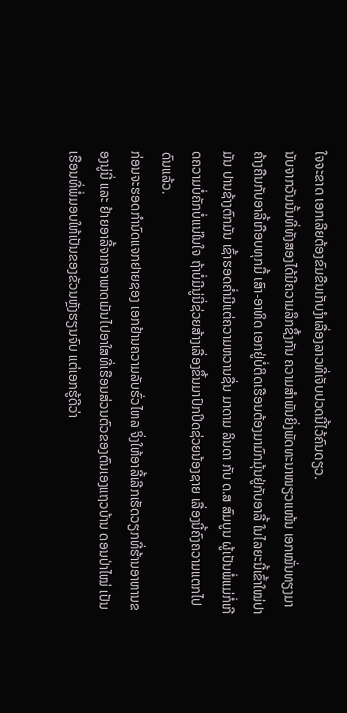ໃຈຈະຂາດ ເອກເລີຍຕ້ອງຂົມຂືນເກັບງຳເລື່ອງລາວທີ່ເຈັບປວດນີ້ໄວ້ຄົນດຽວ.
ນັບຈາກວັນນັ້ນທີ່ທັງສອງໄດ້ມີຄວາມລຶກຊຶ້ງກັນ ຄວາມສຳພັນຍິ່ງພັດທະນາໜຽວແໜ້ນ ເອກໝັ່ນທຽງມາຄ້າງຄືນກັບອາລີ້ເກືອບທຸກມື້ ເສົາ-ອາທິດ ເອກຢູ່ບໍ່ຕິດເຮືອນຕ້ອງມາມົກມຸ້ນຢູ່ກັບອາລີ້ ໃນໄລຍະນີ້ເຂົ້າໃໝ່ປາມັນ ປານຊ້າງຕົກມັນ ເຊົ້າຮອດຄ່ຳມີແຕ່ຄວາມຫວານຊື່ນ ມາດາມ ລິນດາ ກັບ ດ.ສ ສົມບູນ ຜູ້ເປັນພໍ່ແມ່ກໍ່ເກີດຄວາມບໍ່ຄັກບໍ່ແນ່ໃນໃຈ ຖ້າບໍ່ມີນູ່ນີ່ຊ່ວຍສ້າງເລື່ອງຂຶ້ນມາປົກປິດຊ່ວຍນ້ອງຊາຍ ເລື່ອງນີ້ຄົງຄວາມແຕກໄປດົນແລ້ວ.
ກ່ອນຈະຮອດກຳນົດແຈກຢາຍຊອງ ເອກຢ້ານຄວາມລັບຮົ່ວໄຫລ ຈິ່ງໃຫ້ອາລີ້ເລີກເຮັດວຽກທີ່ຮ້ານອາຫານຂອງນູ່ນີ່ ແລະ ຢ້າຍອາລີ້ຈາກອາພາດເມັນໄປອາໃສທີ່ເຮືອນສ່ວນຕົວຂອງຕົນເອງແຖວບ້ານ ດອນປ່າໄໝ່ ເປັນເຮືອນທີ່ພໍ່ມອບໃຫ້ເປັນຂອງຂັວນຫຼັງຮຽນຈົບ ແຕ່ເອກຮູ້ດີວ່າ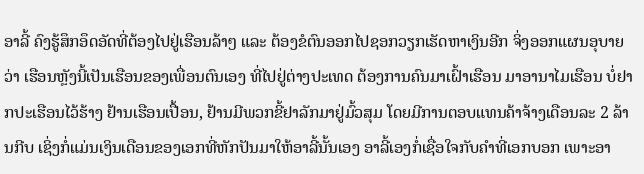ອາລີ້ ຄົງຮູ້ສຶກອຶດອັດທີ່ຕ້ອງໄປຢູ່ເຮືອນລ້າໆ ແລະ ຕ້ອງຂໍຕົນອອກໄປຊອກວຽກເຮັດຫາເງິນອີກ ຈິ່ງອອກແຜນອຸບາຍວ່າ ເຮືອນຫຼັງນີ້ເປັນເຮືອນຂອງເພື່ອນຕົນເອງ ທີ່ໄປຢູ່ຕ່າງປະເທດ ຕ້ອງການຄົນມາເຝົ້າເຮືອນ ມາອານາໄມເຮືອນ ບໍ່ຢາກປະເຮືອນໄວ້ຮ້າງ ຢ້ານເຮືອນເປື້ອນ, ຢ້ານມີພວກຂີ້ຢາລັກມາຢູ່ມົ້ວສຸມ ໂດຍມີການຕອບແທນຄ້າຈ້າງເດືອນລະ 2 ລ້ານກີບ ເຊິ່ງກໍ່ແມ່ນເງິນເດືອນຂອງເອກທີ່ຫັກປັນມາໃຫ້ອາລີ້ນັ້ນເອງ ອາລີ້ເອງກໍ່ເຊື່ອໃຈກັບຄຳທີ່ເອກບອກ ເພາະອາ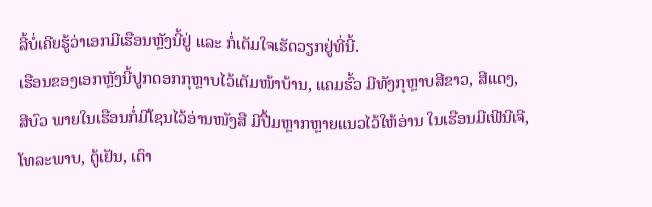ລີ້ບໍ່ເຄີຍຮູ້ວ່າເອກມີເຮືອນຫຼັງນີ້ຢູ່ ແລະ ກໍ່ເຕັມໃຈເຮັດວຽກຢູ່ທີ່ນີ້.
ເຮືອນຂອງເອກຫຼັງນີ້ປູກດອກກຸຫຼາບໄວ້ເຕັມໜ້າບ້ານ, ແຄມຮົ້ວ ມີທັງກຸຫຼາບສີຂາວ, ສີແດງ, ສີບົວ ພາຍໃນເຮືອນກໍ່ມີໂຊນໄວ້ອ່ານໜັງສື ມີປື້ມຫຼາກຫຼາຍແນວໄວ້ໃຫ້ອ່ານ ໃນເຮືອນມີເຟີນີເຈີ, ໂທລະພາບ, ຕູ້ເຢັນ, ເຕົາ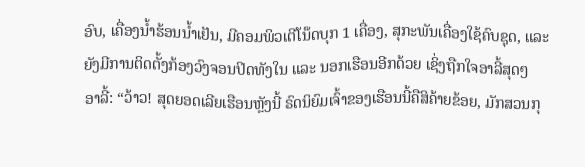ອົບ, ເຄື່ອງນ້ຳຮ້ອນນ້ຳເຢັນ, ມີຄອມພິວເຕີໂນ໊ດບຸກ 1 ເຄື່ອງ, ສຸກະພັນເຄື່ອງໃຊ້ຄົບຊຸດ, ແລະ ຍັງມີການຕິດຕັ້ງກ້ອງວົງຈອນປິດທັງໃນ ແລະ ນອກເຮືອນອີກດ້ວຍ ເຊິ່ງຖືກໃຈອາລີ້ສຸດໆ
ອາລີ້: “ວ້າວ! ສຸດຍອດເລີຍເຮືອນຫຼັງນີ້ ຣົດນິຍົມເຈົ້າຂອງເຮືອນນີ້ຄືສິຄ້າຍຂ້ອຍ, ມັກສວນກຸ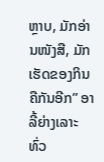ຫຼາບ, ມັກອ່ານໜັງສື, ມັກເຮັດຂອງກິນຄືກັນອີກ” ອາລີ້ຍ່າງເລາະທົ່ວ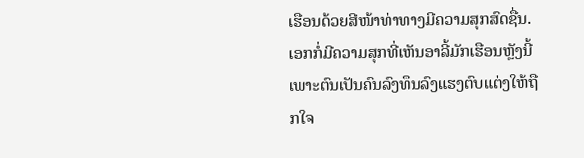ເຮືອນດ້ວຍສີໜ້າທ່າທາງມີຄວາມສຸກສົດຊື່ນ.
ເອກກໍ່ມີຄວາມສຸກທີ່ເຫັນອາລີ້ມັກເຮືອນຫຼັງນີ້ ເພາະຕົນເປັນຄົນລົງທຶນລົງແຮງຕົບແຕ່ງໃຫ້ຖືກໃຈ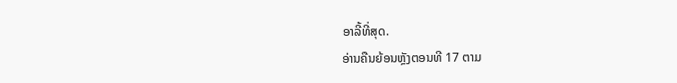ອາລີ້ທີ່ສຸດ.
ອ່ານຄືນຍ້ອນຫຼັງຕອນທີ 17 ຕາມ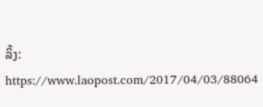ລິ້ງ: https://www.laopost.com/2017/04/03/88064